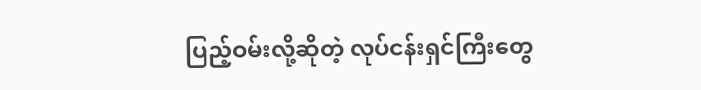ပြည့်ဝမ်းလို့ဆိုတဲ့ လုပ်ငန်းရှင်ကြီးတွေ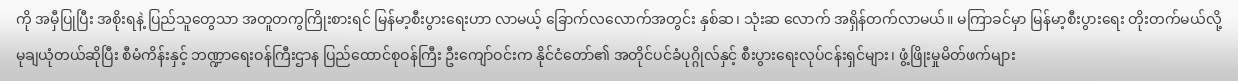ကို အမှီပြုပြီး အစိုးရနဲ့ ပြည်သူတွေသာ အတူတကွကြိုးစားရင် မြန်မာ့စီးပွားရေးဟာ လာမယ့် ခြောက်လလောက်အတွင်း နှစ်ဆ၊ သုံးဆ လောက် အရှိန်တက်လာမယ်။ မကြာခင်မှာ မြန်မာ့စီးပွားရေး တိုးတက်မယ်လို့ မုချယုံတယ်ဆိုပြီး စီမံကိန်းနှင့် ဘဏ္ဍာရေးဝန်ကြီးဌာန ပြည်ထောင်စုဝန်ကြီး ဦးကျော်ဝင်းက နိုင်ငံတော်၏ အတိုင်ပင်ခံပုဂ္ဂိုလ်နှင့် စီးပွားရေးလုပ်ငန်းရှင်များ၊ ဖွံ့ဖြိုးမှုမိတ်ဖက်များ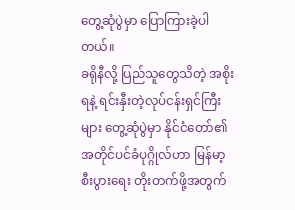တွေ့ဆုံပွဲမှာ ပြောကြားခဲ့ပါတယ်။
ခရိုနီလို့ ပြည်သူတွေသိတဲ့ အစိုးရနဲ့ ရင်းနှီးတဲ့လုပ်ငန်းရှင်ကြီးများ တွေ့ဆုံပွဲမှာ နိုင်ငံတော်၏ အတိုင်ပင်ခံပုဂ္ဂိုလ်ဟာ မြန်မာ့စီးပွားရေး တိုးတက်ဖို့အတွက်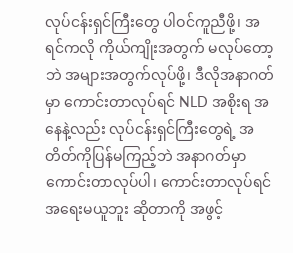လုပ်ငန်းရှင်ကြီးတွေ ပါဝင်ကူညီဖို့၊ အရင်ကလို ကိုယ်ကျိုးအတွက် မလုပ်တော့ဘဲ အများအတွက်လုပ်ဖို့၊ ဒီလိုအနာဂတ်မှာ ကောင်းတာလုပ်ရင် NLD အစိုးရ အနေနဲ့လည်း လုပ်ငန်းရှင်ကြီးတွေရဲ့ အတိတ်ကိုပြန်မကြည့်ဘဲ အနာဂတ်မှာ ကောင်းတာလုပ်ပါ၊ ကောင်းတာလုပ်ရင် အရေးမယူဘူး ဆိုတာကို အဖွင့်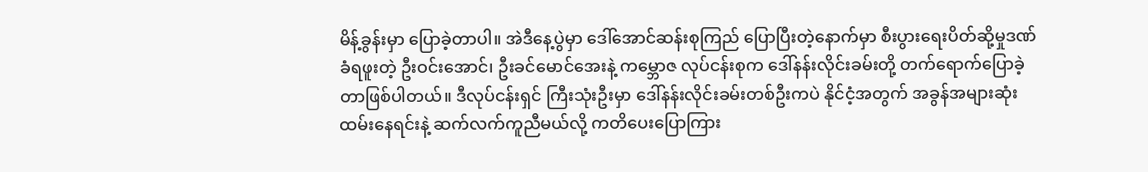မိန့်ခွန်းမှာ ပြောခဲ့တာပါ။ အဲဒီနေ့ပွဲမှာ ဒေါ်အောင်ဆန်းစုကြည် ပြောပြီးတဲ့နောက်မှာ စီးပွားရေးပိတ်ဆို့မှုဒဏ်ခံရဖူးတဲ့ ဦးဝင်းအောင်၊ ဦးခင်မောင်အေးနဲ့ ကမ္ဘောဇ လုပ်ငန်းစုက ဒေါ်နန်းလိုင်းခမ်းတို့ တက်ရောက်ပြောခဲ့တာဖြစ်ပါတယ်။ ဒီလုပ်ငန်းရှင် ကြီးသုံးဦးမှာ ဒေါ်နန်းလိုင်းခမ်းတစ်ဦးကပဲ နိုင်ငံ့အတွက် အခွန်အများဆုံးထမ်းနေရင်းနဲ့ ဆက်လက်ကူညီမယ်လို့ ကတိပေးပြောကြား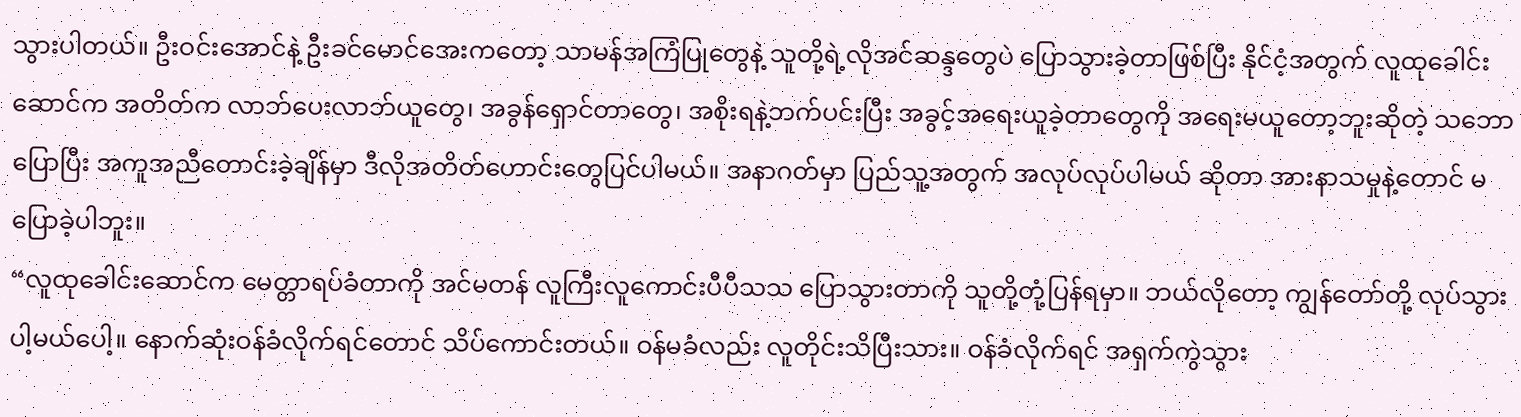သွားပါတယ်။ ဦးဝင်းအောင်နဲ့ ဦးခင်မောင်အေးကတော့ သာမန်အကြံပြုတွေနဲ့ သူတို့ရဲ့လိုအင်ဆန္ဒတွေပဲ ပြောသွားခဲ့တာဖြစ်ပြီး နိုင်ငံ့အတွက် လူထုခေါင်းဆောင်က အတိတ်က လာဘ်ပေးလာဘ်ယူတွေ၊ အခွန်ရှောင်တာတွေ၊ အစိုးရနဲ့ဘက်ပင်းပြီး အခွင့်အရေးယူခဲ့တာတွေကို အရေးမယူတော့ဘူးဆိုတဲ့ သဘောပြောပြီး အကူအညီတောင်းခဲ့ချိန်မှာ ဒီလိုအတိတ်ဟောင်းတွေပြင်ပါမယ်။ အနာဂတ်မှာ ပြည်သူ့အတွက် အလုပ်လုပ်ပါမယ် ဆိုတာ အားနာသမှုနဲ့တောင် မပြောခဲ့ပါဘူး။
“လူထုခေါင်းဆောင်က မေတ္တာရပ်ခံတာကို အင်မတန် လူကြီးလူကောင်းပီပီသသ ပြောသွားတာကို သူတို့တုံ့ပြန်ရမှာ။ ဘယ်လိုတော့ ကျွန်တော်တို့ လုပ်သွားပါ့မယ်ပေါ့။ နောက်ဆုံးဝန်ခံလိုက်ရင်တောင် သိပ်ကောင်းတယ်။ ဝန်မခံလည်း လူတိုင်းသိပြီးသား။ ဝန်ခံလိုက်ရင် အရှက်ကွဲသွား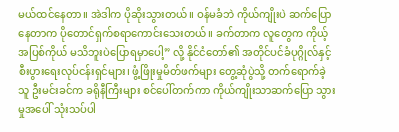မယ်ထင်နေတာ။ အဲဒါက ပိုဆိုးသွားတယ်။ ဝန်မခံဘဲ ကိုယ်ကျိုးပဲ ဆက်ပြောနေတာက ပိုတောင်ရှက်စရာကောင်းသေးတယ်။ ခက်တာက လူတွေက ကိုယ့်အပြစ်ကိုယ် မသိဘူးပဲပြောရမှာပေါ့” လို့ နိုင်ငံတော်၏ အတိုင်ပင်ခံပုဂ္ဂိုလ်နှင့် စီးပွားရေးလုပ်ငန်းရှင်များ၊ ဖွံ့ဖြိုးမှုမိတ်ဖက်များ တွေ့ဆုံပွဲသို့ တက်ရောက်ခဲ့သူ ဦးမင်းခင်က ခရိုနီကြီးများ စင်ပေါ်တက်ကာ ကိုယ်ကျိုးသာဆက်ပြော သွားမှုအပေါ် သုံးသပ်ပါ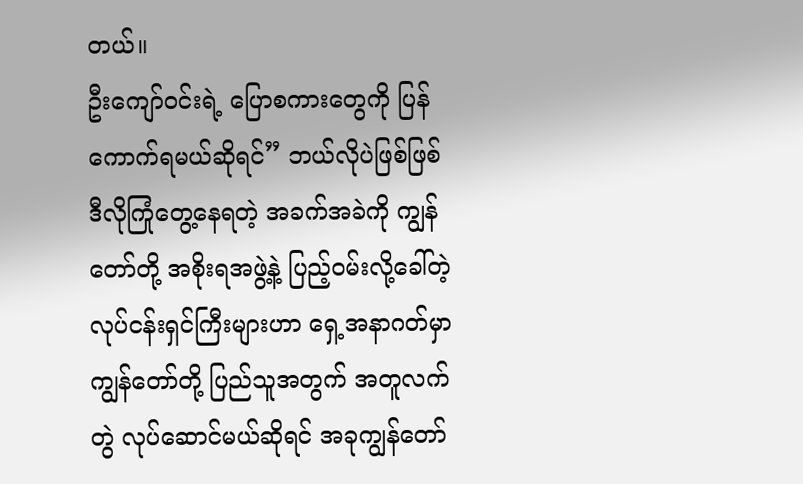တယ်။
ဦးကျော်ဝင်းရဲ့ ပြောစကားတွေကို ပြန်ကောက်ရမယ်ဆိုရင်” ဘယ်လိုပဲဖြစ်ဖြစ် ဒီလိုကြုံတွေ့နေရတဲ့ အခက်အခဲကို ကျွန်တော်တို့ အစိုးရအဖွဲ့နဲ့ ပြည့်ဝမ်းလို့ခေါ်တဲ့ လုပ်ငန်းရှင်ကြီးများဟာ ရှေ့အနာဂတ်မှာ ကျွန်တော်တို့ ပြည်သူအတွက် အတူလက်တွဲ လုပ်ဆောင်မယ်ဆိုရင် အခုကျွန်တော်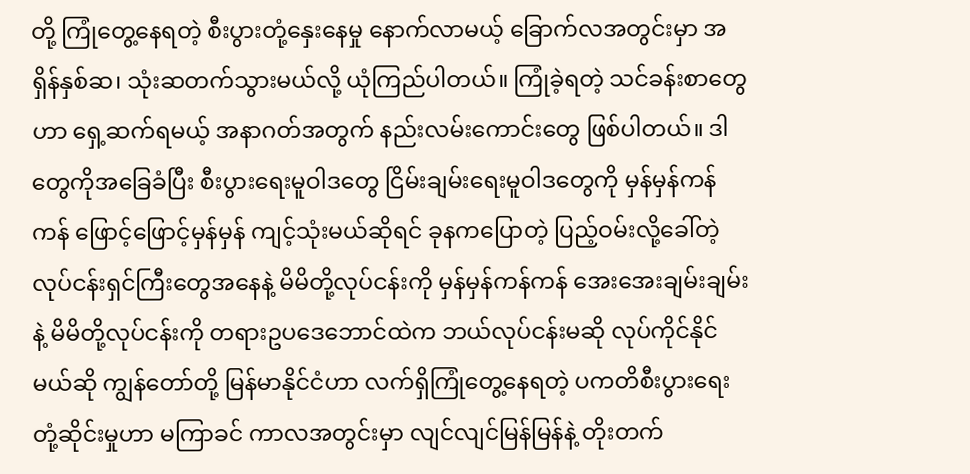တို့ ကြုံတွေ့နေရတဲ့ စီးပွားတုံ့နှေးနေမှု နောက်လာမယ့် ခြောက်လအတွင်းမှာ အရှိန်နှစ်ဆ၊ သုံးဆတက်သွားမယ်လို့ ယုံကြည်ပါတယ်။ ကြုံခဲ့ရတဲ့ သင်ခန်းစာတွေဟာ ရှေ့ဆက်ရမယ့် အနာဂတ်အတွက် နည်းလမ်းကောင်းတွေ ဖြစ်ပါတယ်။ ဒါတွေကိုအခြေခံပြီး စီးပွားရေးမူဝါဒတွေ ငြိမ်းချမ်းရေးမူဝါဒတွေကို မှန်မှန်ကန်ကန် ဖြောင့်ဖြောင့်မှန်မှန် ကျင့်သုံးမယ်ဆိုရင် ခုနကပြောတဲ့ ပြည့်ဝမ်းလို့ခေါ်တဲ့ လုပ်ငန်းရှင်ကြီးတွေအနေနဲ့ မိမိတို့လုပ်ငန်းကို မှန်မှန်ကန်ကန် အေးအေးချမ်းချမ်းနဲ့ မိမိတို့လုပ်ငန်းကို တရားဥပဒေဘောင်ထဲက ဘယ်လုပ်ငန်းမဆို လုပ်ကိုင်နိုင်မယ်ဆို ကျွန်တော်တို့ မြန်မာနိုင်ငံဟာ လက်ရှိကြုံတွေ့နေရတဲ့ ပကတိစီးပွားရေးတုံ့ဆိုင်းမှုဟာ မကြာခင် ကာလအတွင်းမှာ လျင်လျင်မြန်မြန်နဲ့ တိုးတက်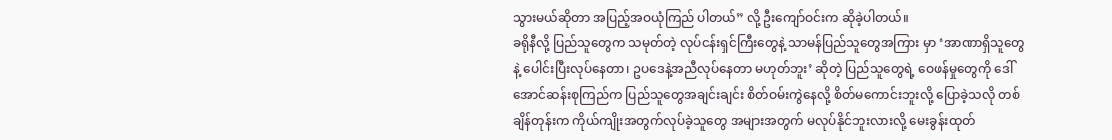သွားမယ်ဆိုတာ အပြည့်အဝယုံကြည် ပါတယ်” လို့ ဦးကျော်ဝင်းက ဆိုခဲ့ပါတယ်။
ခရိုနီလို့ ပြည်သူတွေက သမုတ်တဲ့ လုပ်ငန်းရှင်ကြီးတွေနဲ့ သာမန်ပြည်သူတွေအကြား မှာ ‘အာဏာရှိသူတွေနဲ့ ပေါင်းပြီးလုပ်နေတာ၊ ဥပဒေနဲ့အညီလုပ်နေတာ မဟုတ်ဘူး’ ဆိုတဲ့ ပြည်သူတွေရဲ့ ဝေဖန်မှုတွေကို ဒေါ်အောင်ဆန်းစုကြည်က ပြည်သူတွေအချင်းချင်း စိတ်ဝမ်းကွဲနေလို့ စိတ်မကောင်းဘူးလို့ ပြောခဲ့သလို တစ်ချိန်တုန်းက ကိုယ်ကျိုးအတွက်လုပ်ခဲ့သူတွေ အများအတွက် မလုပ်နိုင်ဘူးလားလို့ မေးခွန်းထုတ်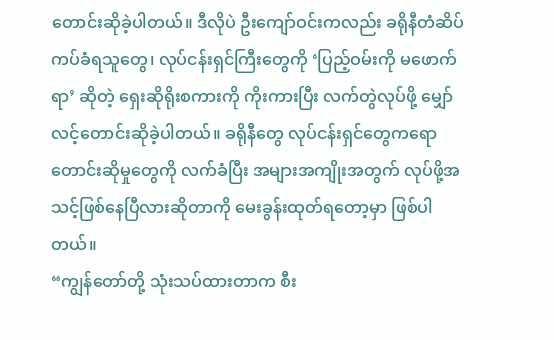တောင်းဆိုခဲ့ပါတယ်။ ဒီလိုပဲ ဦးကျော်ဝင်းကလည်း ခရိုနီတံဆိပ်ကပ်ခံရသူတွေ၊ လုပ်ငန်းရှင်ကြီးတွေကို ‘ပြည့်ဝမ်းကို မဖောက်ရာ’ ဆိုတဲ့ ရှေးဆိုရိုးစကားကို ကိုးကားပြီး လက်တွဲလုပ်ဖို့ မျှော်လင့်တောင်းဆိုခဲ့ပါတယ်။ ခရိုနီတွေ လုပ်ငန်းရှင်တွေကရော တောင်းဆိုမှုတွေကို လက်ခံပြီး အများအကျိုးအတွက် လုပ်ဖို့အသင့်ဖြစ်နေပြီလားဆိုတာကို မေးခွန်းထုတ်ရတော့မှာ ဖြစ်ပါတယ်။
“ကျွန်တော်တို့ သုံးသပ်ထားတာက စီး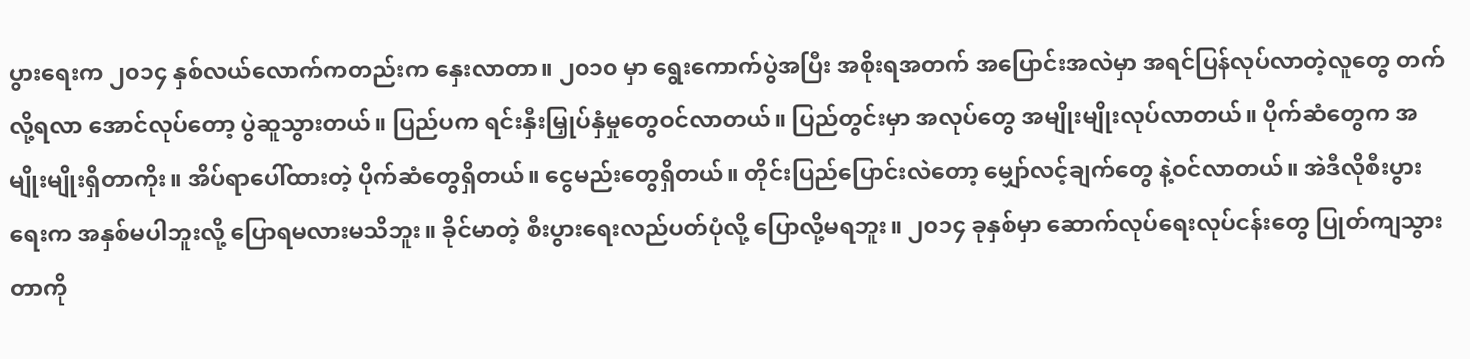ပွားရေးက ၂၀၁၄ နှစ်လယ်လောက်ကတည်းက နှေးလာတာ။ ၂၀၁၀ မှာ ရွေးကောက်ပွဲအပြီး အစိုးရအတက် အပြောင်းအလဲမှာ အရင်ပြန်လုပ်လာတဲ့လူတွေ တက်လို့ရလာ အောင်လုပ်တော့ ပွဲဆူသွားတယ်။ ပြည်ပက ရင်းနှီးမြှုပ်နှံမှုတွေဝင်လာတယ်။ ပြည်တွင်းမှာ အလုပ်တွေ အမျိုးမျိုးလုပ်လာတယ်။ ပိုက်ဆံတွေက အမျိုးမျိုးရှိတာကိုး။ အိပ်ရာပေါ်ထားတဲ့ ပိုက်ဆံတွေရှိတယ်။ ငွေမည်းတွေရှိတယ်။ တိုင်းပြည်ပြောင်းလဲတော့ မျှော်လင့်ချက်တွေ နဲ့ဝင်လာတယ်။ အဲဒီလိုစီးပွားရေးက အနှစ်မပါဘူးလို့ ပြောရမလားမသိဘူး။ ခိုင်မာတဲ့ စီးပွားရေးလည်ပတ်ပုံလို့ ပြောလို့မရဘူး။ ၂၀၁၄ ခုနှစ်မှာ ဆောက်လုပ်ရေးလုပ်ငန်းတွေ ပြုတ်ကျသွားတာကို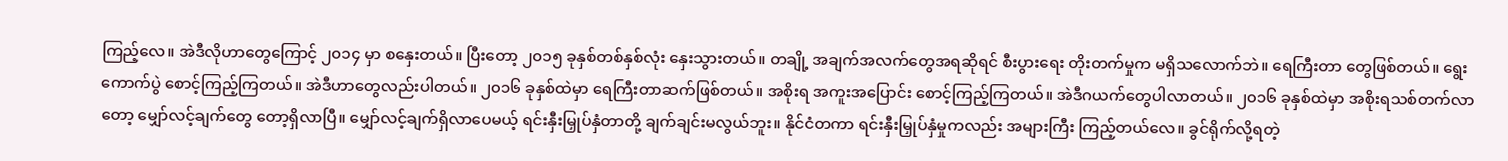ကြည့်လေ။ အဲဒီလိုဟာတွေကြောင့် ၂၀၁၄ မှာ စနှေးတယ်။ ပြီးတော့ ၂၀၁၅ ခုနှစ်တစ်နှစ်လုံး နှေးသွားတယ်။ တချို့ အချက်အလက်တွေအရဆိုရင် စီးပွားရေး တိုးတက်မှုက မရှိသလောက်ဘဲ။ ရေကြီးတာ တွေဖြစ်တယ်။ ရွေးကောက်ပွဲ စောင့်ကြည့်ကြတယ်။ အဲဒီဟာတွေလည်းပါတယ်။ ၂၀၁၆ ခုနှစ်ထဲမှာ ရေကြီးတာဆက်ဖြစ်တယ်။ အစိုးရ အကူးအပြောင်း စောင့်ကြည့်ကြတယ်။ အဲဒီဂယက်တွေပါလာတယ်။ ၂၀၁၆ ခုနှစ်ထဲမှာ အစိုးရသစ်တက်လာတော့ မျှော်လင့်ချက်တွေ တော့ရှိလာပြီ။ မျှော်လင့်ချက်ရှိလာပေမယ့် ရင်းနှီးမြှုပ်နှံတာတို့ ချက်ချင်းမလွယ်ဘူး။ နိုင်ငံတကာ ရင်းနှီးမြှုပ်နှံမှုကလည်း အများကြီး ကြည့်တယ်လေ။ ခွင်ရိုက်လို့ရတဲ့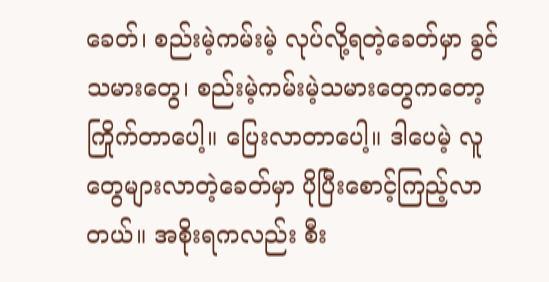ခေတ်၊ စည်းမဲ့ကမ်းမဲ့ လုပ်လို့ရတဲ့ခေတ်မှာ ခွင်သမားတွေ၊ စည်းမဲ့ကမ်းမဲ့သမားတွေကတော့ ကြိုက်တာပေါ့။ ပြေးလာတာပေါ့။ ဒါပေမဲ့ လူတွေများလာတဲ့ခေတ်မှာ ပိုပြီးစောင့်ကြည့်လာတယ်။ အစိုးရကလည်း စီး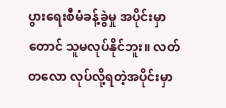ပွားရေးစီမံခန့်ခွဲမှု အပိုင်းမှာတောင် သူမလုပ်နိုင်ဘူး။ လတ်တလော လုပ်လို့ရတဲ့အပိုင်းမှာ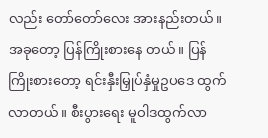လည်း တော်တော်လေး အားနည်းတယ်။ အခုတော့ ပြန်ကြိုးစားနေ တယ်။ ပြန်ကြိုးစားတော့ ရင်းနှီးမြှုပ်နှံမှုဥပဒေ ထွက်လာတယ်။ စီးပွားရေး မူဝါဒထွက်လာ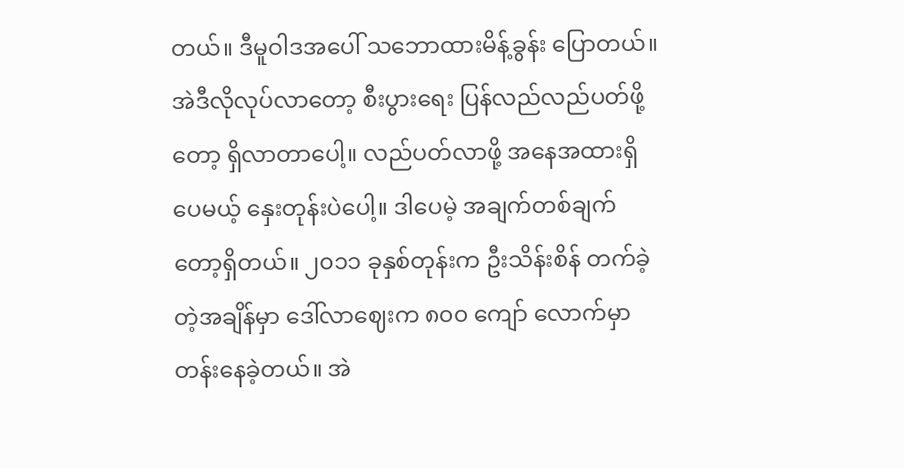တယ်။ ဒီမူဝါဒအပေါ် သဘောထားမိန့်ခွန်း ပြောတယ်။ အဲဒီလိုလုပ်လာတော့ စီးပွားရေး ပြန်လည်လည်ပတ်ဖို့တော့ ရှိလာတာပေါ့။ လည်ပတ်လာဖို့ အနေအထားရှိပေမယ့် နှေးတုန်းပဲပေါ့။ ဒါပေမဲ့ အချက်တစ်ချက်တော့ရှိတယ်။ ၂၀၁၁ ခုနှစ်တုန်းက ဦးသိန်းစိန် တက်ခဲ့တဲ့အချိန်မှာ ဒေါ်လာဈေးက ၈၀၀ ကျော် လောက်မှာ တန်းနေခဲ့တယ်။ အဲ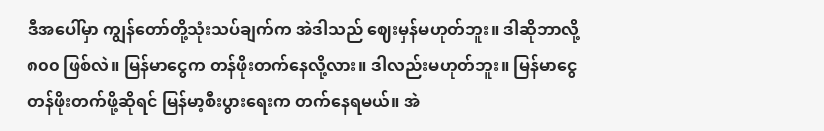ဒီအပေါ်မှာ ကျွန်တော်တို့သုံးသပ်ချက်က အဲဒါသည် ဈေးမှန်မဟုတ်ဘူး။ ဒါဆိုဘာလို့ ၈၀၀ ဖြစ်လဲ။ မြန်မာငွေက တန်ဖိုးတက်နေလို့လား။ ဒါလည်းမဟုတ်ဘူး။ မြန်မာငွေတန်ဖိုးတက်ဖို့ဆိုရင် မြန်မာ့စီးပွားရေးက တက်နေရမယ်။ အဲ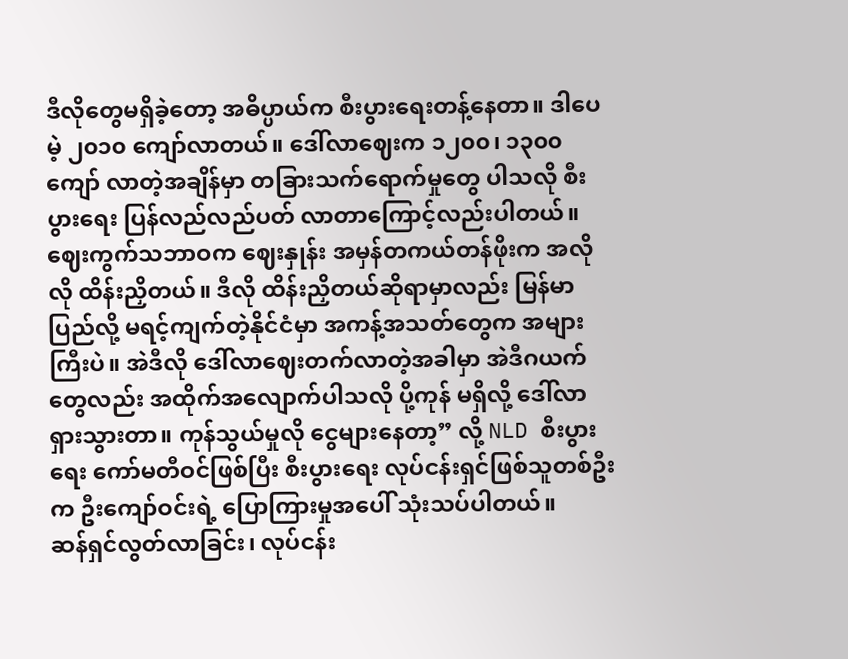ဒီလိုတွေမရှိခဲ့တော့ အဓိပ္ပာယ်က စီးပွားရေးတန့်နေတာ။ ဒါပေမဲ့ ၂၀၁၀ ကျော်လာတယ်။ ဒေါ်လာဈေးက ၁၂၀၀၊ ၁၃၀၀ ကျော် လာတဲ့အချိန်မှာ တခြားသက်ရောက်မှုတွေ ပါသလို စီးပွားရေး ပြန်လည်လည်ပတ် လာတာကြောင့်လည်းပါတယ်။ ဈေးကွက်သဘာဝက ဈေးနှုန်း အမှန်တကယ်တန်ဖိုးက အလိုလို ထိန်းညှိတယ်။ ဒီလို ထိန်းညှိတယ်ဆိုရာမှာလည်း မြန်မာပြည်လို့ မရင့်ကျက်တဲ့နိုင်ငံမှာ အကန့်အသတ်တွေက အများကြီးပဲ။ အဲဒီလို ဒေါ်လာဈေးတက်လာတဲ့အခါမှာ အဲဒီဂယက် တွေလည်း အထိုက်အလျောက်ပါသလို ပို့ကုန် မရှိလို့ ဒေါ်လာရှားသွားတာ။ ကုန်သွယ်မှုလို ငွေများနေတာ့” လို့ NLD စီးပွားရေး ကော်မတီဝင်ဖြစ်ပြီး စီးပွားရေး လုပ်ငန်းရှင်ဖြစ်သူတစ်ဦးက ဦးကျော်ဝင်းရဲ့ ပြောကြားမှုအပေါ် သုံးသပ်ပါတယ်။
ဆန်ရှင်လွတ်လာခြင်း၊ လုပ်ငန်း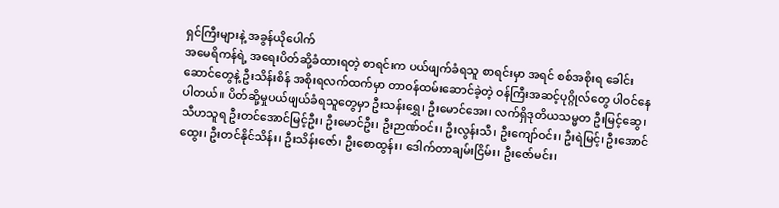ရှင်ကြီးများနဲ့ အခွန်ယိုပေါက်
အမေရိကန်ရဲ့ အရေးပိတ်ဆို့ခံထားရတဲ့ စာရင်းက ပယ်ဖျက်ခံရသူ စာရင်းမှာ အရင် စစ်အစိုးရ ခေါင်းဆောင်တွေနဲ့ ဦးသိန်းစိန် အစိုးရလက်ထက်မှာ တာဝန်ထမ်းဆောင်ခဲ့တဲ့ ဝန်ကြီးအဆင့်ပုဂ္ဂိုလ်တွေ ပါဝင်နေပါတယ်။ ပိတ်ဆို့မှုပယ်ဖျယ်ခံရသူတွေမှာ ဦးသန်းရွှေ၊ ဦးမောင်အေး၊ လက်ရှိဒုတိယသမ္မတ ဦးမြင့်ဆွေ၊ သီဟသူရ ဦးတင်အောင်မြင့်ဦး၊ ဦးမောင်ဦး၊ ဦးဉာဏ်ဝင်း၊ ဦးလွန်းသီ၊ ဦးကျော်ဝင်း၊ ဦးရဲမြင့်၊ ဦးအောင်ထွေး၊ ဦးတင်နိုင်သိန်း၊ ဦးသိန်းဇော်၊ ဦးစောထွန်း၊ ဒေါက်တာချမ်းငြိမ်း၊ ဦးဇော်မင်း၊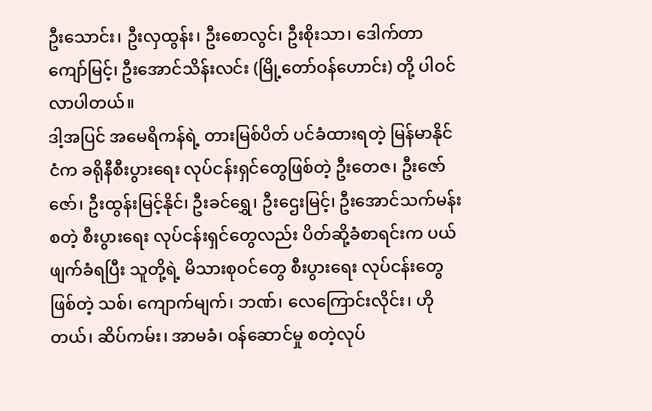ဦးသောင်း၊ ဦးလှထွန်း၊ ဦးစောလွင်၊ ဦးစိုးသာ၊ ဒေါက်တာကျော်မြင့်၊ ဦးအောင်သိန်းလင်း (မြို့တော်ဝန်ဟောင်း) တို့ ပါဝင်လာပါတယ်။
ဒါ့အပြင် အမေရိကန်ရဲ့ တားမြစ်ပိတ် ပင်ခံထားရတဲ့ မြန်မာနိုင်ငံက ခရိုနီစီးပွားရေး လုပ်ငန်းရှင်တွေဖြစ်တဲ့ ဦးတေဇ၊ ဦးဇော်ဇော်၊ ဦးထွန်းမြင့်နိုင်၊ ဦးခင်ရွှေ၊ ဦးဌေးမြင့်၊ ဦးအောင်သက်မန်း စတဲ့ စီးပွားရေး လုပ်ငန်းရှင်တွေလည်း ပိတ်ဆို့ခံစာရင်းက ပယ်ဖျက်ခံရပြီး သူတို့ရဲ့ မိသားစုဝင်တွေ စီးပွားရေး လုပ်ငန်းတွေဖြစ်တဲ့ သစ်၊ ကျောက်မျက်၊ ဘဏ်၊ လေကြောင်းလိုင်း၊ ဟိုတယ်၊ ဆိပ်ကမ်း၊ အာမခံ၊ ဝန်ဆောင်မှု စတဲ့လုပ်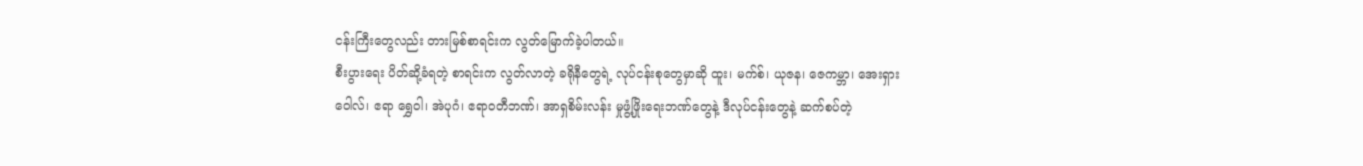ငန်းကြီးတွေလည်း တားမြစ်စာရင်းက လွတ်မြောက်ခဲ့ပါတယ်။
စီးပွားရေး ပိတ်ဆို့ခံရတဲ့ စာရင်းက လွတ်လာတဲ့ ခရိုနီတွေရဲ့ လုပ်ငန်းစုတွေမှာဆို ထူး၊ မက်စ်၊ ယုဇန၊ ဇေကမ္ဘာ၊ အေးရှားဝေါလ်၊ ဧရာ ရွှေဝါ၊ အဲပုဂံ၊ ဧရာဝတီဘဏ်၊ အာရှစိမ်းလန်း မှုဖွံ့ဖြိုးရေးဘဏ်တွေနဲ့ ဒီလုပ်ငန်းတွေနဲ့ ဆက်စပ်တဲ့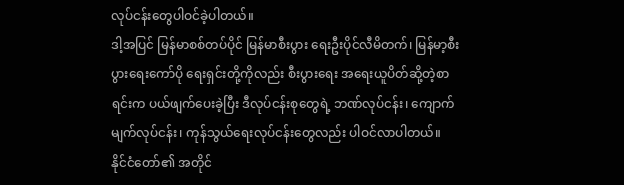လုပ်ငန်းတွေပါဝင်ခဲ့ပါတယ်။
ဒါ့အပြင် မြန်မာစစ်တပ်ပိုင် မြန်မာစီးပွား ရေးဦးပိုင်လီမိတက်၊ မြန်မာ့စီးပွားရေးကော်ပို ရေးရှင်းတို့ကိုလည်း စီးပွားရေး အရေးယူပိတ်ဆို့တဲ့စာရင်းက ပယ်ဖျက်ပေးခဲ့ပြီး ဒီလုပ်ငန်းစုတွေရဲ့ ဘဏ်လုပ်ငန်း၊ ကျောက်မျက်လုပ်ငန်း၊ ကုန်သွယ်ရေးလုပ်ငန်းတွေလည်း ပါဝင်လာပါတယ်။
နိုင်ငံတော်၏ အတိုင်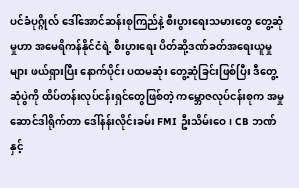ပင်ခံပုဂ္ဂိုလ် ဒေါ်အောင်ဆန်းစုကြည်နဲ့ စီးပွားရေးသမားတွေ တွေ့ဆုံမှုဟာ အမေရိကန်နိုင်ငံရဲ့ စီးပွားရေး ပိတ်ဆို့ဒဏ်ခတ်အရေးယူမှုများ ဖယ်ရှားပြီး နောက်ပိုင်း ပထမဆုံး တွေ့ဆုံခြင်းဖြစ်ပြီး ဒီတွေ့ဆုံပွဲကို ထိပ်တန်းလုပ်ငန်းရှင်တွေဖြစ်တဲ့ ကမ္ဘောဇလုပ်ငန်းစုက အမှုဆောင်ဒါရိုက်တာ ဒေါ်နန်းလိုင်းခမ်း FMI ဦးသိမ်းဝေ၊ CB ဘဏ် နှင့်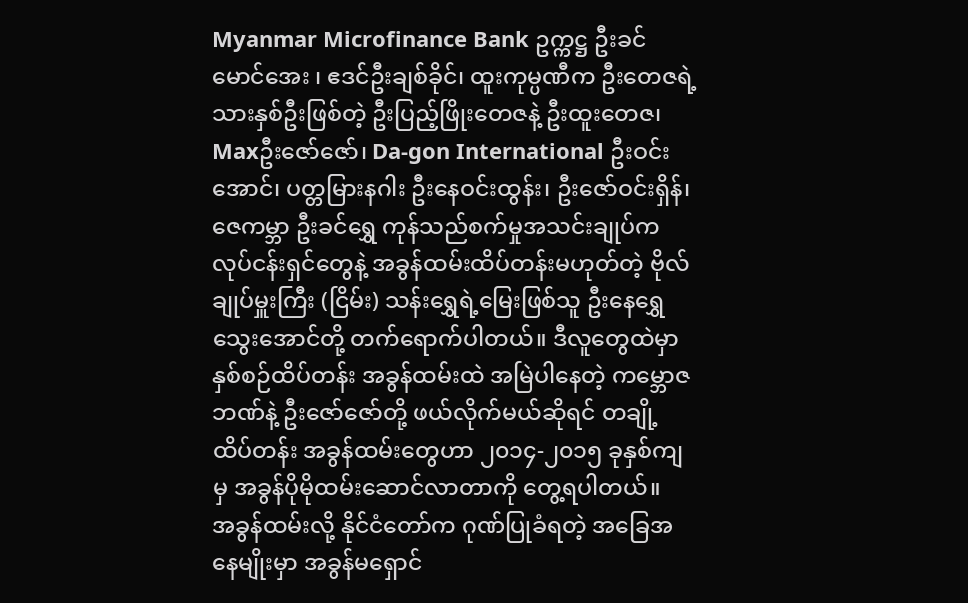Myanmar Microfinance Bank ဥက္ကဋ္ဌ ဦးခင်မောင်အေး ၊ ဧဒင်ဦးချစ်ခိုင်၊ ထူးကုမ္ပဏီက ဦးတေဇရဲ့ သားနှစ်ဦးဖြစ်တဲ့ ဦးပြည့်ဖြိုးတေဇနဲ့ ဦးထူးတေဇ၊ Maxဦးဇော်ဇော်၊ Da-gon International ဦးဝင်းအောင်၊ ပတ္တမြားနဂါး ဦးနေဝင်းထွန်း၊ ဦးဇော်ဝင်းရှိန်၊ ဇေကမ္ဘာ ဦးခင်ရွှေ ကုန်သည်စက်မှုအသင်းချုပ်က လုပ်ငန်းရှင်တွေနဲ့ အခွန်ထမ်းထိပ်တန်းမဟုတ်တဲ့ ဗိုလ်ချုပ်မှူးကြီး (ငြိမ်း) သန်းရွှေရဲ့မြေးဖြစ်သူ ဦးနေရွှေသွေးအောင်တို့ တက်ရောက်ပါတယ်။ ဒီလူတွေထဲမှာ နှစ်စဉ်ထိပ်တန်း အခွန်ထမ်းထဲ အမြဲပါနေတဲ့ ကမ္ဘောဇဘဏ်နဲ့ ဦးဇော်ဇော်တို့ ဖယ်လိုက်မယ်ဆိုရင် တချို့ထိပ်တန်း အခွန်ထမ်းတွေဟာ ၂၀၁၄-၂၀၁၅ ခုနှစ်ကျမှ အခွန်ပိုမိုထမ်းဆောင်လာတာကို တွေ့ရပါတယ်။
အခွန်ထမ်းလို့ နိုင်ငံတော်က ဂုဏ်ပြုခံရတဲ့ အခြေအနေမျိုးမှာ အခွန်မရှောင်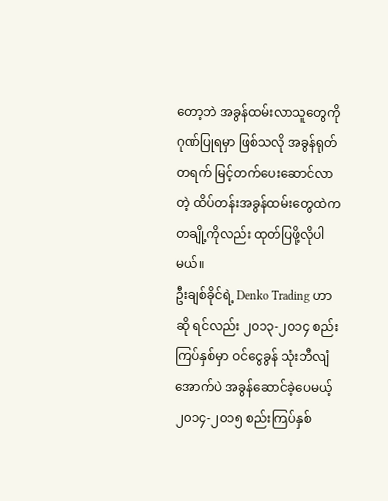တော့ဘဲ အခွန်ထမ်းလာသူတွေကို ဂုဏ်ပြုရမှာ ဖြစ်သလို အခွန်ရုတ်တရက် မြင့်တက်ပေးဆောင်လာတဲ့ ထိပ်တန်းအခွန်ထမ်းတွေထဲက တချို့ကိုလည်း ထုတ်ပြဖို့လိုပါမယ်။
ဦးချစ်ခိုင်ရဲ့ Denko Trading ဟာဆို ရင်လည်း ၂၀၁၃-၂၀၁၄ စည်းကြပ်နှစ်မှာ ဝင်ငွေခွန် သုံးဘီလျံအောက်ပဲ အခွန်ဆောင်ခဲ့ပေမယ့် ၂၀၁၄-၂၀၁၅ စည်းကြပ်နှစ်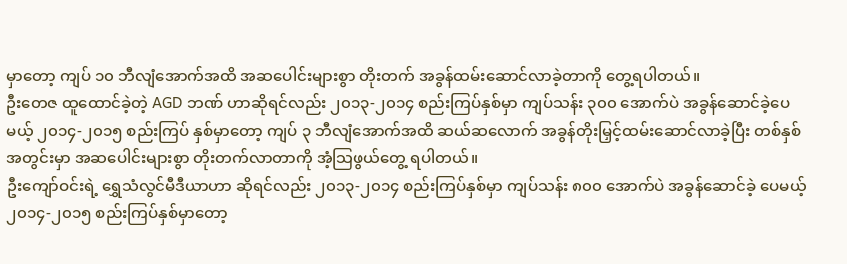မှာတော့ ကျပ် ၁၀ ဘီလျံအောက်အထိ အဆပေါင်းများစွာ တိုးတက် အခွန်ထမ်းဆောင်လာခဲ့တာကို တွေ့ရပါတယ်။
ဦးတေဇ ထူထောင်ခဲ့တဲ့ AGD ဘဏ် ဟာဆိုရင်လည်း ၂၀၁၃-၂၀၁၄ စည်းကြပ်နှစ်မှာ ကျပ်သန်း ၃၀၀ အောက်ပဲ အခွန်ဆောင်ခဲ့ပေမယ့် ၂၀၁၄-၂၀၁၅ စည်းကြပ် နှစ်မှာတော့ ကျပ် ၃ ဘီလျံအောက်အထိ ဆယ်ဆလောက် အခွန်တိုးမြှင့်ထမ်းဆောင်လာခဲ့ပြီး တစ်နှစ်အတွင်းမှာ အဆပေါင်းများစွာ တိုးတက်လာတာကို အံ့သြဖွယ်တွေ့ ရပါတယ်။
ဦးကျော်ဝင်းရဲ့ ရွှေသံလွင်မီဒီယာဟာ ဆိုရင်လည်း ၂၀၁၃-၂၀၁၄ စည်းကြပ်နှစ်မှာ ကျပ်သန်း ၈၀၀ အောက်ပဲ အခွန်ဆောင်ခဲ့ ပေမယ့်၂၀၁၄-၂၀၁၅ စည်းကြပ်နှစ်မှာတော့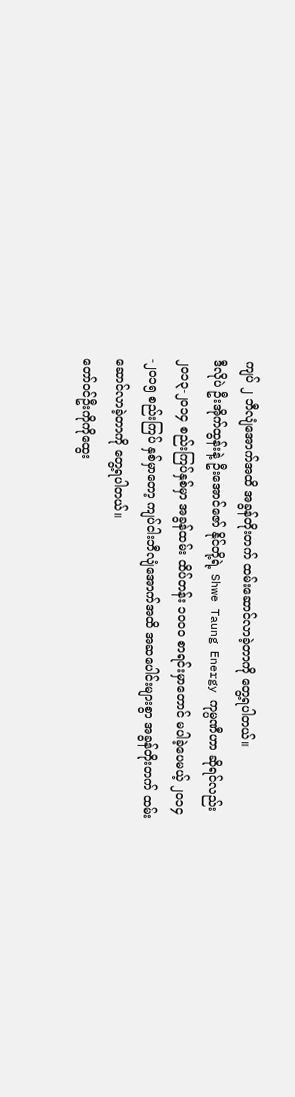ကျပ် ၂ ဘီလျံအောက်အထိ အခွန်တိုးတက် ထမ်းဆောင်လာခဲ့တာကို တွေ့ရပါတယ်။
ဒီလိုပဲ ဦးအိုက်ထွန်းနဲ့ ဦးအောင်ဇော် နိုင်တို့ရဲ့ Shwe Taung Energy ကုမ္ပဏီဟာ ဆိုရင်လည်း ၂၀၁၃-၂၀၁၄ စည်းကြပ်နှစ်မှာ အခွန်ထမ်း ထိပ်တန်း ၁၀၀၀ စာရင်းမှာတောင် မပါခဲ့ပေမယ့် ၂၀၁၄-၂၀၁၅ စည်းကြပ် နှစ်မှာတော့ ကျပ်ငါးဘီလျံအောက်အထိ အဆပေါင်းများစွာ အခွန်တိုးတက် ထမ်းဆောင်လာခဲ့တာကို တွေ့ရပါတယ်။
တော်ဝင်ဦးကိုကိုထွေး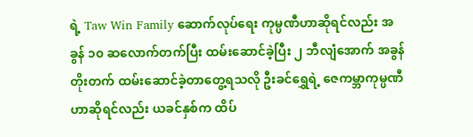ရဲ့ Taw Win Family ဆောက်လုပ်ရေး ကုမ္ပဏီဟာဆိုရင်လည်း အခွန် ၁၀ ဆလောက်တက်ပြီး ထမ်းဆောင်ခဲ့ပြီး ၂ ဘီလျံအောက် အခွန်တိုးတက် ထမ်းဆောင်ခဲ့တာတွေ့ရသလို ဦးခင်ရွှေရဲ့ ဇေကမ္ဘာကုမ္ပဏီဟာဆိုရင်လည်း ယခင်နှစ်က ထိပ်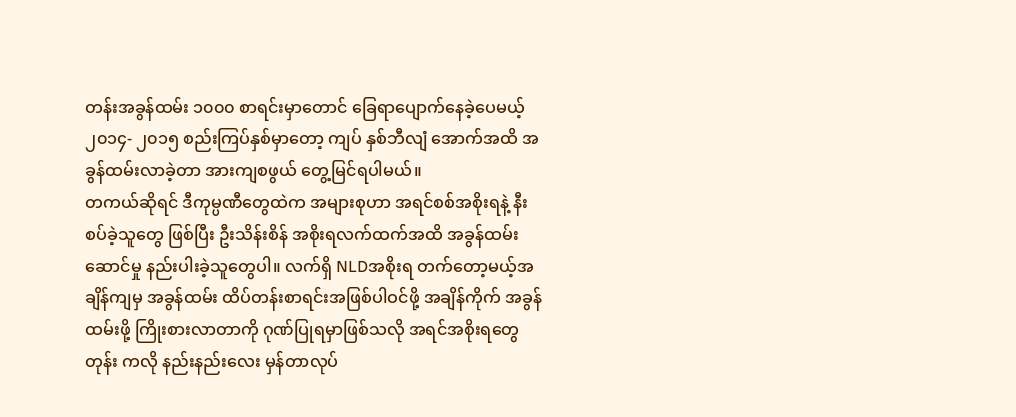တန်းအခွန်ထမ်း ၁၀၀၀ စာရင်းမှာတောင် ခြေရာပျောက်နေခဲ့ပေမယ့် ၂၀၁၄- ၂၀၁၅ စည်းကြပ်နှစ်မှာတော့ ကျပ် နှစ်ဘီလျံ အောက်အထိ အခွန်ထမ်းလာခဲ့တာ အားကျစဖွယ် တွေ့မြင်ရပါမယ်။
တကယ်ဆိုရင် ဒီကုမ္ပဏီတွေထဲက အများစုဟာ အရင်စစ်အစိုးရနဲ့ နီးစပ်ခဲ့သူတွေ ဖြစ်ပြီး ဦးသိန်းစိန် အစိုးရလက်ထက်အထိ အခွန်ထမ်းဆောင်မှု နည်းပါးခဲ့သူတွေပါ။ လက်ရှိ NLDအစိုးရ တက်တော့မယ့်အချိန်ကျမှ အခွန်ထမ်း ထိပ်တန်းစာရင်းအဖြစ်ပါဝင်ဖို့ အချိန်ကိုက် အခွန်ထမ်းဖို့ ကြိုးစားလာတာကို ဂုဏ်ပြုရမှာဖြစ်သလို အရင်အစိုးရတွေတုန်း ကလို နည်းနည်းလေး မှန်တာလုပ်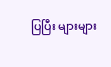ပြပြီး များများ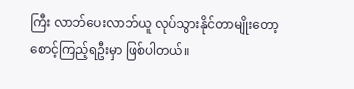ကြီး လာဘ်ပေးလာဘ်ယူ လုပ်သွားနိုင်တာမျိုးတော့ စောင့်ကြည့်ရဦးမှာ ဖြစ်ပါတယ်။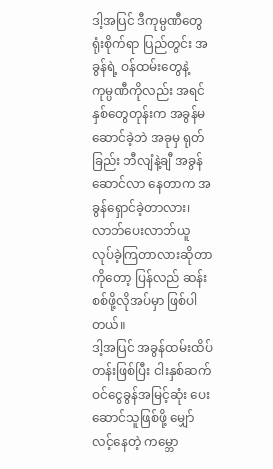ဒါ့အပြင် ဒီကုမ္ပဏီတွေ ရုံးစိုက်ရာ ပြည်တွင်း အခွန်ရဲ့ ဝန်ထမ်းတွေနဲ့ ကုမ္ပဏီကိုလည်း အရင်နှစ်တွေတုန်းက အခွန်မဆောင်ခဲ့ဘဲ အခုမှ ရုတ်ခြည်း ဘီလျံနဲ့ချီ အခွန်ဆောင်လာ နေတာက အခွန်ရှောင်ခဲ့တာလား၊ လာဘ်ပေးလာဘ်ယူ လုပ်ခဲ့ကြတာလားဆိုတာကိုတော့ ပြန်လည် ဆန်းစစ်ဖို့လိုအပ်မှာ ဖြစ်ပါတယ်။
ဒါ့အပြင် အခွန်ထမ်းထိပ်တန်းဖြစ်ပြီး ငါးနှစ်ဆက် ဝင်ငွေခွန်အမြင့်ဆုံး ပေးဆောင်သူဖြစ်ဖို့ မျှော်လင့်နေတဲ့ ကမ္ဘော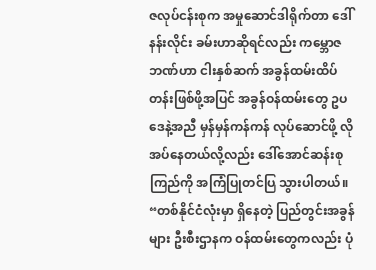ဇလုပ်ငန်းစုက အမှုဆောင်ဒါရိုက်တာ ဒေါ်နန်းလိုင်း ခမ်းဟာဆိုရင်လည်း ကမ္ဘောဇဘဏ်ဟာ ငါးနှစ်ဆက် အခွန်ထမ်းထိပ်တန်းဖြစ်ဖို့အပြင် အခွန်ဝန်ထမ်းတွေ ဥပဒေနဲ့အညီ မှန်မှန်ကန်ကန် လုပ်ဆောင်ဖို့ လိုအပ်နေတယ်လို့လည်း ဒေါ်အောင်ဆန်းစုကြည်ကို အကြံပြုတင်ပြ သွားပါတယ်။
“တစ်နိုင်ငံလုံးမှာ ရှိနေတဲ့ ပြည်တွင်းအခွန်များ ဦးစီးဌာနက ဝန်ထမ်းတွေကလည်း ပုံ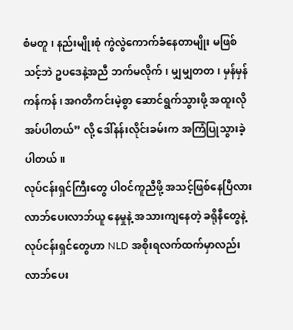စံမတူ၊ နည်းမျိုးစုံ ကွဲလွဲကောက်ခံနေတာမျိုး မဖြစ်သင့်ဘဲ ဥပဒေနဲ့အညီ ဘက်မလိုက်၊ မျှမျှတတ၊ မှန်မှန်ကန်ကန်၊ အဂတိကင်းမဲ့စွာ ဆောင်ရွက်သွားဖို့ အထူးလိုအပ်ပါတယ်” လို့ ဒေါ်နန်းလိုင်းခမ်းက အကြံပြုသွားခဲ့ပါတယ်။
လုပ်ငန်းရှင်ကြီးတွေ ပါဝင်ကူညီဖို့ အသင့်ဖြစ်နေပြီလား
လာဘ်ပေးလာဘ်ယူ နေမှုနဲ့ အသားကျနေတဲ့ ခရိုနီတွေနဲ့ လုပ်ငန်းရှင်တွေဟာ NLD အစိုးရလက်ထက်မှာလည်း လာဘ်ပေး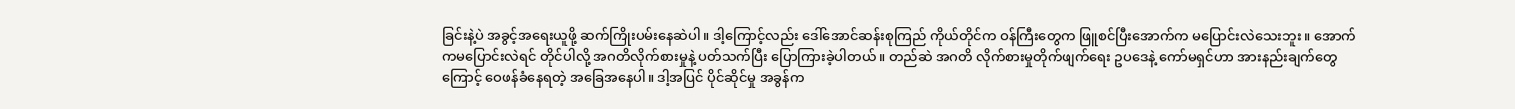ခြင်းနဲ့ပဲ အခွင့်အရေးယူဖို့ ဆက်ကြိုးပမ်းနေဆဲပါ။ ဒါ့ကြောင့်လည်း ဒေါ်အောင်ဆန်းစုကြည် ကိုယ်တိုင်က ဝန်ကြီးတွေက ဖြူစင်ပြီးအောက်က မပြောင်းလဲသေးဘူး။ အောက်ကမပြောင်းလဲရင် တိုင်ပါလို့ အဂတိလိုက်စားမှုနဲ့ ပတ်သက်ပြီး ပြောကြားခဲ့ပါတယ်။ တည်ဆဲ အဂတိ လိုက်စားမှုတိုက်ဖျက်ရေး ဥပဒေနဲ့ ကော်မရှင်ဟာ အားနည်းချက်တွေကြောင့် ဝေဖန်ခံနေရတဲ့ အခြေအနေပါ။ ဒါ့အပြင် ပိုင်ဆိုင်မှု အခွန်က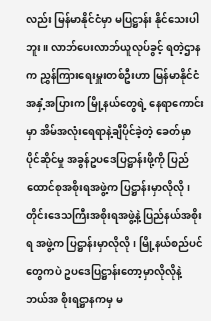လည်း မြန်မာနိုင်ငံမှာ မပြဋ္ဌာန်း နိုင်သေးပါဘူး။ လာဘ်ပေးလာဘ်ယူလုပ်ခွင့် ရတဲ့ဌာနက ညွှန်ကြားရေးမှူးတစ်ဦးဟာ မြန်မာနိုင်ငံ အနှံ့အပြားက မြို့နယ်တွေရဲ့ နေရာကောင်းမှာ အိမ်အလုံးရေရာနဲ့ချီပိုင်ခဲ့တဲ့ ခေတ်မှာ ပိုင်ဆိုင်မှု အခွန်ဥပဒေပြဋ္ဌာန်းဖို့ကို ပြည်ထောင်စုအစိုးရအဖွဲ့က ပြဋ္ဌာန်းမှာလိုလို၊ တိုင်းဒေသကြီးအစိုးရအဖွဲ့နဲ့ ပြည်နယ်အစိုးရ အဖွဲ့က ပြဋ္ဌာန်းမှာလိုလို၊ မြို့နယ်စည်ပင်တွေကပဲ ဥပဒေပြဋ္ဌာန်းတော့မှာလိုလိုနဲ့ ဘယ်အ စိုးရဋ္ဌာနကမှ မ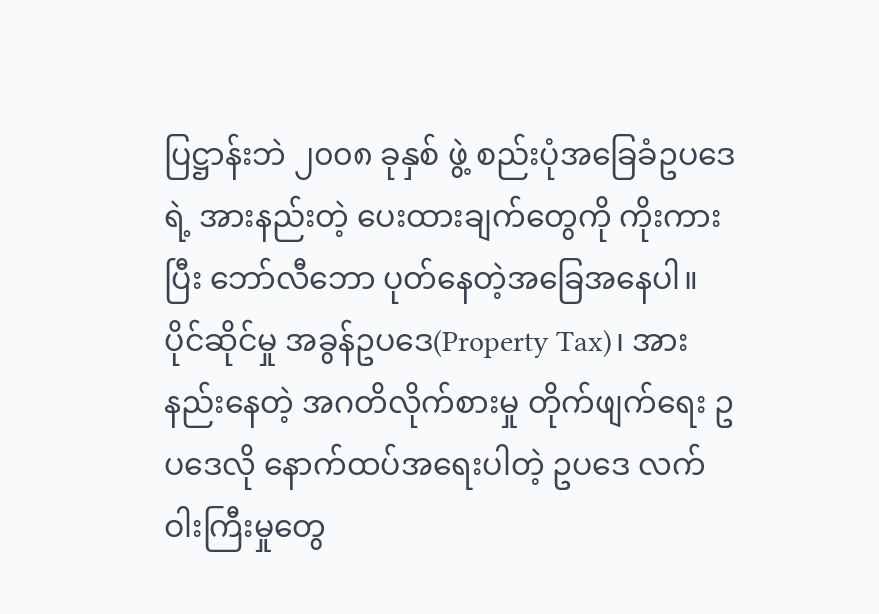ပြဋ္ဌာန်းဘဲ ၂၀၀၈ ခုနှစ် ဖွဲ့ စည်းပုံအခြေခံဥပဒေရဲ့ အားနည်းတဲ့ ပေးထားချက်တွေကို ကိုးကားပြီး ဘော်လီဘော ပုတ်နေတဲ့အခြေအနေပါ။
ပိုင်ဆိုင်မှု အခွန်ဥပဒေ(Property Tax)၊ အားနည်းနေတဲ့ အဂတိလိုက်စားမှု တိုက်ဖျက်ရေး ဥပဒေလို နောက်ထပ်အရေးပါတဲ့ ဥပဒေ လက်ဝါးကြီးမှုတွေ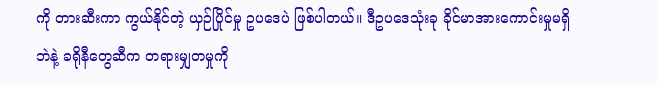ကို တားဆီးကာ ကွယ်နိုင်တဲ့ ယှဉ်ပြိုင်မှု ဥပဒေပဲ ဖြစ်ပါတယ်။ ဒီဥပဒေသုံးခု ခိုင်မာအားကောင်းမှုမရှိဘဲနဲ့ ခရိုနီတွေဆီက တရားမျှတမှုကို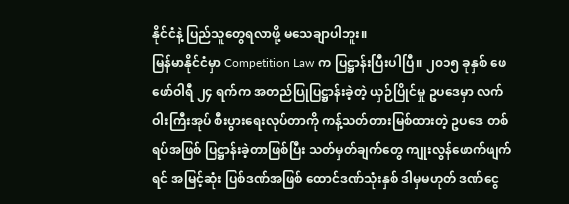နိုင်ငံနဲ့ ပြည်သူတွေရလာဖို့ မသေချာပါဘူး။
မြန်မာနိုင်ငံမှာ Competition Law က ပြဋ္ဌာန်းပြီးပါပြီ။ ၂၀၁၅ ခုနှစ် ဖေဖော်ဝါရီ ၂၄ ရက်က အတည်ပြုပြဋ္ဌာန်းခဲ့တဲ့ ယှဉ်ပြိုင်မှု ဥပဒေမှာ လက်ဝါးကြီးအုပ် စီးပွားရေးလုပ်တာကို ကန့်သတ်တားမြစ်ထားတဲ့ ဥပဒေ တစ်ရပ်အဖြစ် ပြဋ္ဌာန်းခဲ့တာဖြစ်ပြီး သတ်မှတ်ချက်တွေ ကျုးလွန်ဖောက်ဖျက်ရင် အမြင့်ဆုံး ပြစ်ဒဏ်အဖြစ် ထောင်ဒဏ်သုံးနှစ် ဒါမှမဟုတ် ဒဏ်ငွေ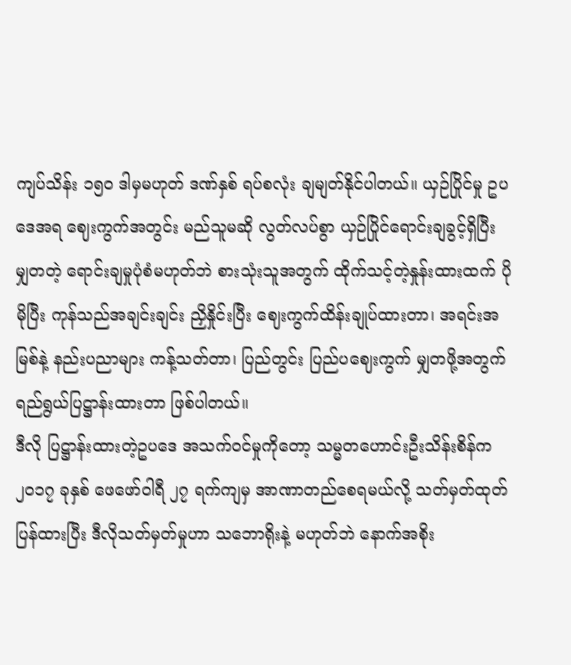ကျပ်သိန်း ၁၅၀ ဒါမှမဟုတ် ဒဏ်နှစ် ရပ်စလုံး ချမျတ်နိုင်ပါတယ်။ ယှဉ်ပြိုင်မှု ဥပဒေအရ ဈေးကွက်အတွင်း မည်သူမဆို လွတ်လပ်စွာ ယှဉ်ပြိုင်ရောင်းချခွင့်ရှိပြီး မျှတတဲ့ ရောင်းချမှုပုံစံမဟုတ်ဘဲ စားသုံးသူအတွက် ထိုက်သင့်တဲ့နှုန်းထားထက် ပိုမိုပြီး ကုန်သည်အချင်းချင်း ညှိနှိုင်းပြီး ဈေးကွက်ထိန်းချုပ်ထားတာ၊ အရင်းအမြစ်နဲ့ နည်းပညာများ ကန့်သတ်တာ၊ ပြည်တွင်း ပြည်ပဈေးကွက် မျှတဖို့အတွက် ရည်ရွယ်ပြဋ္ဌာန်းထားတာ ဖြစ်ပါတယ်။
ဒီလို ပြဋ္ဌာန်းထားတဲ့ဥပဒေ အသက်ဝင်မှုကိုတော့ သမ္မတဟောင်းဦးသိန်းစိန်က ၂၀၁၇ ခုနှစ် ဖေဖော်ဝါရီ ၂၇ ရက်ကျမှ အာဏာတည်စေရမယ်လို့ သတ်မှတ်ထုတ်ပြန်ထားပြီး ဒီလိုသတ်မှတ်မှုဟာ သဘောရိုးနဲ့ မဟုတ်ဘဲ နောက်အစိုး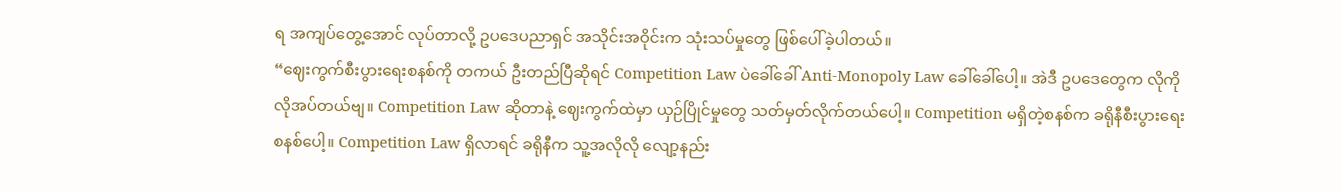ရ အကျပ်တွေ့အောင် လုပ်တာလို့ ဥပဒေပညာရှင် အသိုင်းအဝိုင်းက သုံးသပ်မှုတွေ ဖြစ်ပေါ်ခဲ့ပါတယ်။
“ဈေးကွက်စီးပွားရေးစနစ်ကို တကယ် ဦးတည်ပြီဆိုရင် Competition Law ပဲခေါ်ခေါ် Anti-Monopoly Law ခေါ်ခေါ်ပေါ့။ အဲဒီ ဥပဒေတွေက လိုကိုလိုအပ်တယ်ဗျ။ Competition Law ဆိုတာနဲ့ ဈေးကွက်ထဲမှာ ယှဉ်ပြိုင်မှုတွေ သတ်မှတ်လိုက်တယ်ပေါ့။ Competition မရှိတဲ့စနစ်က ခရိုနီစီးပွားရေး စနစ်ပေါ့။ Competition Law ရှိလာရင် ခရိုနီက သူ့အလိုလို လျော့နည်း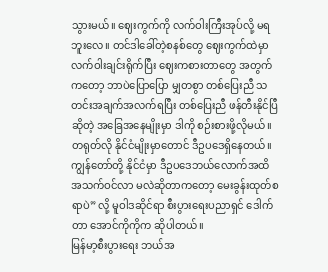သွားမယ်။ ဈေးကွက်ကို လက်ဝါးကြီးအုပ်လို့ မရဘူးလေ။ တင်ဒါခေါ်တဲ့စနစ်တွေ ဈေးကွက်ထဲမှာ လက်ဝါးချင်းရိုက်ပြီး ဈေးကစားတာတွေ အတွက်ကတော့ ဘာပဲပြောပြော မျှတစွာ တစ်ပြေးညီ သတင်းအချက်အလက်ရပြီး တစ်ပြေးညီ ဖန်တီးနိုင်ပြီဆိုတဲ့ အခြေအနေမျိုးမှာ ဒါကို စဉ်းစားဖို့လိုမယ်။ တရုတ်လို နိုင်ငံမျိုးမှာတောင် ဒီဥပဒေရှိနေတယ်။ ကျွန်တော်တို့ နိုင်ငံမှာ ဒီဥပဒေဘယ်လောက်အထိ အသက်ဝင်လာ မလဲဆိုတာကတော့ မေးခွန်းထုတ်စရာပဲ” လို့ မူဝါဒဆိုင်ရာ စီးပွားရေးပညာရှင် ဒေါက်တာ အောင်ကိုကိုက ဆိုပါတယ်။
မြန်မာ့စီးပွားရေး ဘယ်အ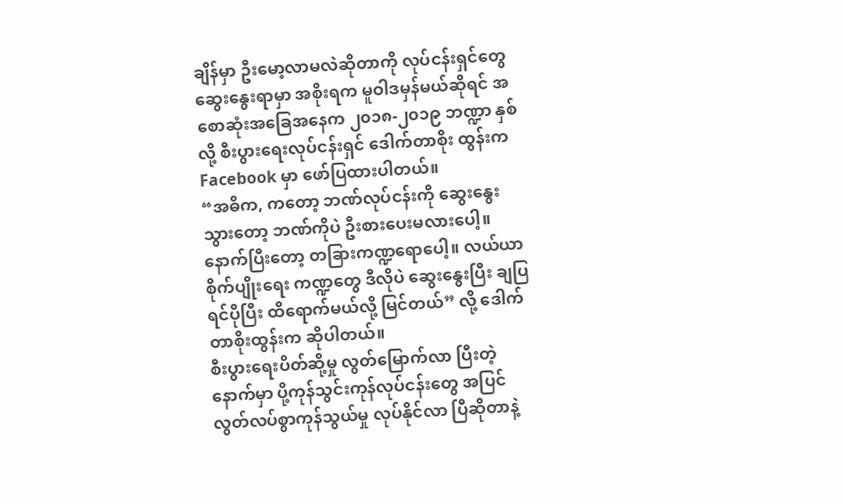ချိန်မှာ ဦးမော့လာမလဲဆိုတာကို လုပ်ငန်းရှင်တွေ ဆွေးနွေးရာမှာ အစိုးရက မူဝါဒမှန်မယ်ဆိုရင် အစောဆုံးအခြေအနေက ၂၀၁၈-၂၀၁၉ ဘဏ္ဍာ နှစ်လို့ စီးပွားရေးလုပ်ငန်းရှင် ဒေါက်တာစိုး ထွန်းက Facebook မှာ ဖော်ပြထားပါတယ်။
“အဓိက, ကတော့ ဘဏ်လုပ်ငန်းကို ဆွေးနွေးသွားတော့ ဘဏ်ကိုပဲ ဦးစားပေးမလားပေါ့။ နောက်ပြီးတော့ တခြားကဏ္ဍရောပေါ့။ လယ်ယာစိုက်ပျိုးရေး ကဏ္ဍတွေ ဒီလိုပဲ ဆွေးနွေးပြီး ချပြရင်ပိုပြီး ထိရောက်မယ်လို့ မြင်တယ်” လို့ ဒေါက်တာစိုးထွန်းက ဆိုပါတယ်။
စီးပွားရေးပိတ်ဆို့မှု လွတ်မြောက်လာ ပြီးတဲ့နောက်မှာ ပို့ကုန်သွင်းကုန်လုပ်ငန်းတွေ အပြင် လွတ်လပ်စွာကုန်သွယ်မှု လုပ်နိုင်လာ ပြီဆိုတာနဲ့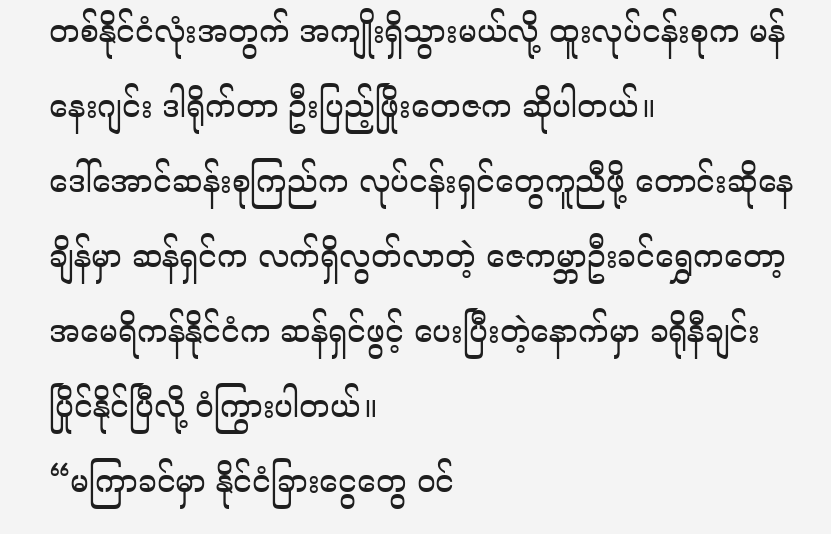တစ်နိုင်ငံလုံးအတွက် အကျိုးရှိသွားမယ်လို့ ထူးလုပ်ငန်းစုက မန်နေးဂျင်း ဒါရိုက်တာ ဦးပြည့်ဖြိုးတေဇက ဆိုပါတယ်။
ဒေါ်အောင်ဆန်းစုကြည်က လုပ်ငန်းရှင်တွေကူညီဖို့ တောင်းဆိုနေချိန်မှာ ဆန်ရှင်က လက်ရှိလွတ်လာတဲ့ ဇေကမ္ဘာဦးခင်ရွှေကတော့ အမေရိကန်နိုင်ငံက ဆန်ရှင်ဖွင့် ပေးပြီးတဲ့နောက်မှာ ခရိုနီချင်း ပြိုင်နိုင်ပြီလို့ ဝံကြွားပါတယ်။
“မကြာခင်မှာ နိုင်ငံခြားငွေတွေ ဝင်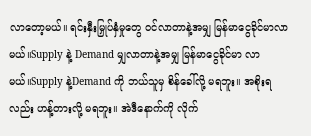လာတော့မယ်။ ရင်းနှီးမြှုပ်နှံမှုတွေ ဝင်လာတာနဲ့အမျှ မြန်မာငွေခိုင်မာလာမယ်။Supply နဲ့ Demand မျှလာတာနဲ့အမျှ မြန်မာငွေခိုင်မာ လာမယ်။Supply နဲ့Demand ကို ဘယ်သူမှ စိန်ခေါ်လို့ မရဘူး။ အစိုးရလည်း ဟန့်တားလို့ မရဘူး။ အဲဒီနောက်ကို လိုက်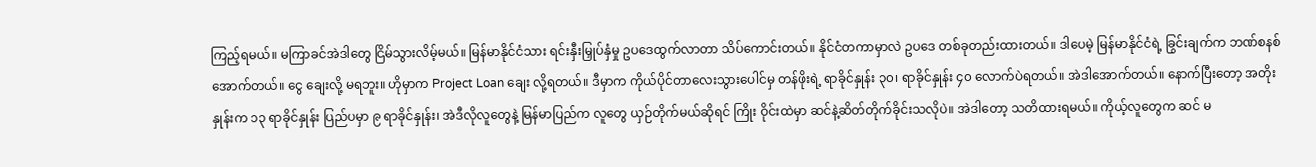ကြည့်ရမယ်။ မကြာခင်အဲဒါတွေ ငြိမ်သွားလိမ့်မယ်။ မြန်မာနိုင်ငံသား ရင်းနှီးမြှုပ်နှံမှု ဥပဒေထွက်လာတာ သိပ်ကောင်းတယ်။ နိုင်ငံတကာမှာလဲ ဥပဒေ တစ်ခုတည်းထားတယ်။ ဒါပေမဲ့ မြန်မာနိုင်ငံရဲ့ ခြွင်းချက်က ဘဏ်စနစ် အောက်တယ်။ ငွေ ချေးလို့ မရဘူး။ ဟိုမှာက Project Loan ချေး လို့ရတယ်။ ဒီမှာက ကိုယ်ပိုင်တာလေးသွားပေါင်မှ တန်ဖိုးရဲ့ ရာခိုင်နှုန်း ၃၀၊ ရာခိုင်နှုန်း ၄၀ လောက်ပဲရတယ်။ အဲဒါအောက်တယ်။ နောက်ပြီးတော့ အတိုးနှုန်းက ၁၃ ရာခိုင်နှုန်း ပြည်ပမှာ ၉ ရာခိုင်နှုန်း၊ အဲဒီလိုလူတွေနဲ့ မြန်မာပြည်က လူတွေ ယှဉ်တိုက်မယ်ဆိုရင် ကြိုး ဝိုင်းထဲမှာ ဆင်နဲ့ဆိတ်တိုက်ခိုင်းသလိုပဲ။ အဲဒါတော့ သတိထားရမယ်။ ကိုယ့်လူတွေက ဆင် မ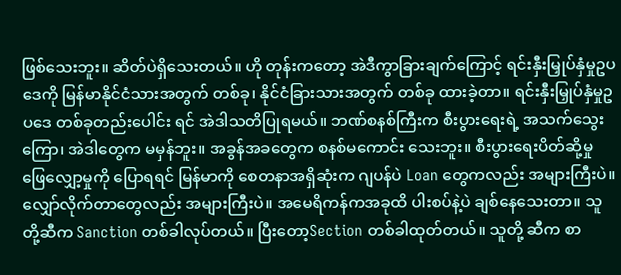ဖြစ်သေးဘူး။ ဆိတ်ပဲရှိသေးတယ်။ ဟို တုန်းကတော့ အဲဒီကွာခြားချက်ကြောင့် ရင်းနှီးမြှုပ်နှံမှုဥပဒေကို မြန်မာနိုင်ငံသားအတွက် တစ်ခု၊ နိုင်ငံခြားသားအတွက် တစ်ခု ထားခဲ့တာ။ ရင်းနှီးမြှုပ်နှံမှုဥပဒေ တစ်ခုတည်းပေါင်း ရင် အဲဒါသတိပြုရမယ်။ ဘဏ်စနစ်ကြီးက စီးပွားရေးရဲ့ အသက်သွေးကြော၊ အဲဒါတွေက မမှန်ဘူး။ အခွန်အခတွေက စနစ်မကောင်း သေးဘူး။ စီးပွားရေးပိတ်ဆို့မှု ဖြေလျှော့မှုကို ပြောရရင် မြန်မာကို စေတနာအရှိဆုံးက ဂျပန်ပဲ Loan တွေကလည်း အများကြီးပဲ။ လျှော်လိုက်တာတွေလည်း အများကြီးပဲ။ အမေရိကန်ကအခုထိ ပါးစပ်နဲ့ပဲ ချစ်နေသေးတာ။ သူတို့ဆီက Sanction တစ်ခါလုပ်တယ်။ ပြီးတော့Section တစ်ခါထုတ်တယ်။ သူတို့ ဆီက စာ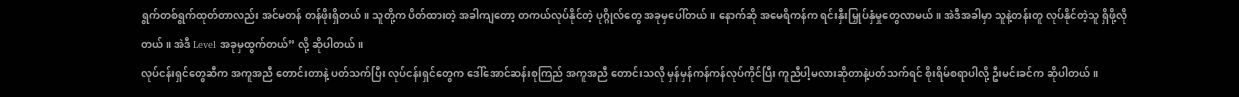ရွက်တစ်ရွက်ထုတ်တာလည်း အင်မတန် တန်ဖိုးရှိတယ်။ သူတို့က ပိတ်ထားတဲ့ အခါကျတော့ တကယ်လုပ်နိုင်တဲ့ ပုဂ္ဂိုလ်တွေ အခုမှပေါ်တယ်။ နောက်ဆို အမေရိကန်က ရင်းနှီးမြှုပ်နှံမှုတွေလာမယ်။ အဲဒီအခါမှာ သူနဲ့တန်းတူ လုပ်နိုင်တဲ့သူ ရှိဖို့လိုတယ်။ အဲဒီ Level အခုမှထွက်တယ်” လို့ ဆိုပါတယ်။
လုပ်ငန်းရှင်တွေဆီက အကူအညီ တောင်းတာနဲ့ ပတ်သက်ပြီး လုပ်ငန်းရှင်တွေက ဒေါ်အောင်ဆန်းစုကြည် အကူအညီ တောင်းသလို မှန်မှန်ကန်ကန်လုပ်ကိုင်ပြီး ကူညီပါ့မလားဆိုတာနဲ့ပတ်သက်ရင် စိုးရိမ်စရာပါလို့ ဦးမင်းခင်က ဆိုပါတယ်။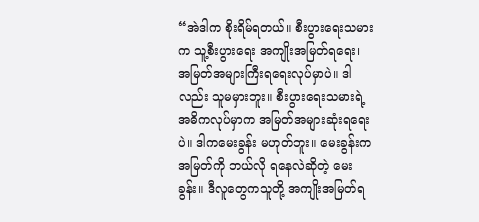“အဲဒါက စိုးရိမ်ရတယ်။ စီးပွားရေးသမားက သူ့စီးပွားရေး အကျိုးအမြတ်ရရေး၊ အမြတ်အများကြီးရရေးလုပ်မှာပဲ။ ဒါလည်း သူမမှားဘူး။ စီးပွားရေးသမားရဲ့ အဓိကလုပ်မှာက အမြတ်အများဆုံးရရေးပဲ။ ဒါကမေးခွန်း မဟုတ်ဘူး။ မေးခွန်းက အမြတ်ကို ဘယ်လို ရနေလဲဆိုတဲ့ မေးခွန်း။ ဒီလူတွေကသူတို့ အကျိုးအမြတ်ရ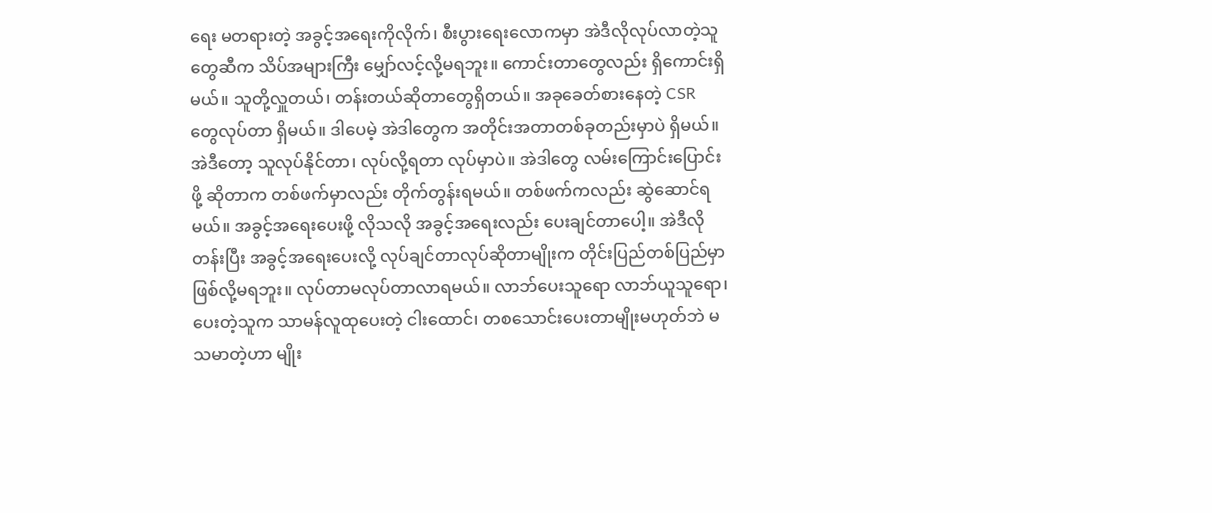ရေး မတရားတဲ့ အခွင့်အရေးကိုလိုက်၊ စီးပွားရေးလောကမှာ အဲဒီလိုလုပ်လာတဲ့သူတွေဆီက သိပ်အများကြီး မျှော်လင့်လို့မရဘူး။ ကောင်းတာတွေလည်း ရှိကောင်းရှိမယ်။ သူတို့လှူတယ်၊ တန်းတယ်ဆိုတာတွေရှိတယ်။ အခုခေတ်စားနေတဲ့ CSR တွေလုပ်တာ ရှိမယ်။ ဒါပေမဲ့ အဲဒါတွေက အတိုင်းအတာတစ်ခုတည်းမှာပဲ ရှိမယ်။ အဲဒီတော့ သူလုပ်နိုင်တာ၊ လုပ်လို့ရတာ လုပ်မှာပဲ။ အဲဒါတွေ လမ်းကြောင်းပြောင်းဖို့ ဆိုတာက တစ်ဖက်မှာလည်း တိုက်တွန်းရမယ်။ တစ်ဖက်ကလည်း ဆွဲဆောင်ရမယ်။ အခွင့်အရေးပေးဖို့ လိုသလို အခွင့်အရေးလည်း ပေးချင်တာပေါ့။ အဲဒီလိုတန်းပြီး အခွင့်အရေးပေးလို့ လုပ်ချင်တာလုပ်ဆိုတာမျိုးက တိုင်းပြည်တစ်ပြည်မှာ ဖြစ်လို့မရဘူး။ လုပ်တာမလုပ်တာလာရမယ်။ လာဘ်ပေးသူရော လာဘ်ယူသူရော၊ ပေးတဲ့သူက သာမန်လူထုပေးတဲ့ ငါးထောင်၊ တစသောင်းပေးတာမျိုးမဟုတ်ဘဲ မသမာတဲ့ဟာ မျိုး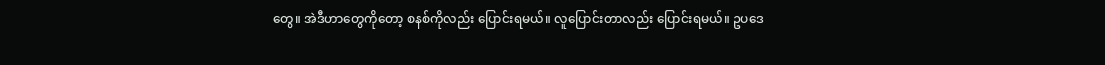တွေ။ အဲဒီဟာတွေကိုတော့ စနစ်ကိုလည်း ပြောင်းရမယ်။ လူပြောင်းတာလည်း ပြောင်းရမယ်။ ဥပဒေ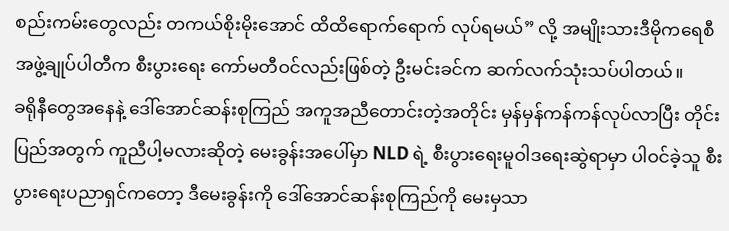စည်းကမ်းတွေလည်း တကယ်စိုးမိုးအောင် ထိထိရောက်ရောက် လုပ်ရမယ်” လို့ အမျိုးသားဒီမိုကရေစီအဖွဲ့ချုပ်ပါတီက စီးပွားရေး ကော်မတီဝင်လည်းဖြစ်တဲ့ ဦးမင်းခင်က ဆက်လက်သုံးသပ်ပါတယ်။
ခရိုနီတွေအနေနဲ့ ဒေါ်အောင်ဆန်းစုကြည် အကူအညီတောင်းတဲ့အတိုင်း မှန်မှန်ကန်ကန်လုပ်လာပြီး တိုင်းပြည်အတွက် ကူညီပါ့မလားဆိုတဲ့ မေးခွန်းအပေါ်မှာ NLD ရဲ့ စီးပွားရေးမူဝါဒရေးဆွဲရာမှာ ပါဝင်ခဲ့သူ စီးပွားရေးပညာရှင်ကတော့ ဒီမေးခွန်းကို ဒေါ်အောင်ဆန်းစုကြည်ကို မေးမှသာ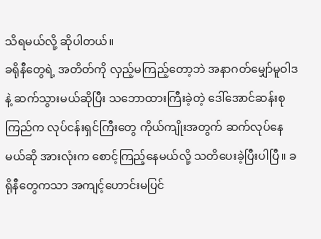သိရမယ်လို့ ဆိုပါတယ်။
ခရိုနီတွေရဲ့ အတိတ်ကို လှည့်မကြည့်တော့ဘဲ အနာဂတ်မျှော်မူဝါဒနဲ့ ဆက်သွားမယ်ဆိုပြီး သဘောထားကြီးခဲ့တဲ့ ဒေါ်အောင်ဆန်းစုကြည်က လုပ်ငန်းရှင်ကြီးတွေ ကိုယ်ကျိုးအတွက် ဆက်လုပ်နေမယ်ဆို အားလုံးက စောင့်ကြည့်နေမယ်လို့ သတိပေးခဲ့ပြီးပါပြီ။ ခရိုနီတွေကသာ အကျင့်ဟောင်းမပြင်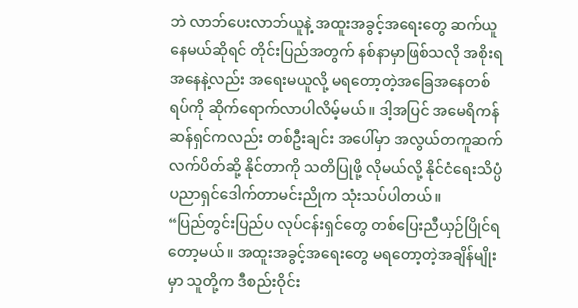ဘဲ လာဘ်ပေးလာဘ်ယူနဲ့ အထူးအခွင့်အရေးတွေ ဆက်ယူနေမယ်ဆိုရင် တိုင်းပြည်အတွက် နစ်နာမှာဖြစ်သလို အစိုးရအနေနဲ့လည်း အရေးမယူလို့ မရတော့တဲ့အခြေအနေတစ်ရပ်ကို ဆိုက်ရောက်လာပါလိမ့်မယ်။ ဒါ့အပြင် အမေရိကန်ဆန်ရှင်ကလည်း တစ်ဦးချင်း အပေါ်မှာ အလွယ်တကူဆက်လက်ပိတ်ဆို့ နိုင်တာကို သတိပြုဖို့ လိုမယ်လို့ နိုင်ငံရေးသိပ္ပံ ပညာရှင်ဒေါက်တာမင်းညိုက သုံးသပ်ပါတယ်။
“ပြည်တွင်းပြည်ပ လုပ်ငန်းရှင်တွေ တစ်ပြေးညီယှဉ်ပြိုင်ရတော့မယ်။ အထူးအခွင့်အရေးတွေ မရတော့တဲ့အချိန်မျိုးမှာ သူတို့က ဒီစည်းဝိုင်း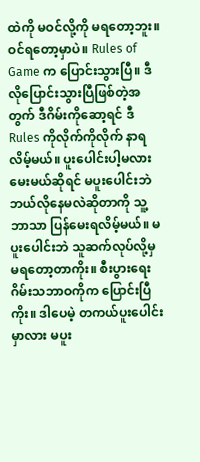ထဲကို မဝင်လို့ကို မရတော့ဘူး။ ဝင်ရတော့မှာပဲ။ Rules of Game က ပြောင်းသွားပြီ။ ဒီလိုပြောင်းသွားပြီဖြစ်တဲ့အတွက် ဒီဂိမ်းကိုဆော့ရင် ဒီ Rules ကိုလိုက်ကိုလိုက် နာရလိမ့်မယ်။ ပူးပေါင်းပါ့မလားမေးမယ်ဆိုရင် မပူးပေါင်းဘဲ ဘယ်လိုနေမလဲဆိုတာကို သူ့ဘာသာ ပြန်မေးရလိမ့်မယ်။ မပူးပေါင်းဘဲ သူဆက်လုပ်လို့မှ မရတော့တာကိုး။ စီးပွားရေးဂိမ်းသဘာဝကိုက ပြောင်းပြီကိုး။ ဒါပေမဲ့ တကယ်ပူးပေါင်းမှာလား မပူး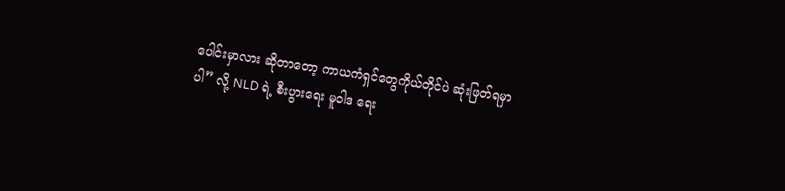ပေါင်းမှာလား ဆိုတာတော့ ကာယကံရှင်တွေကိုယ်တိုင်ပဲ ဆုံးဖြတ်ရမှာပါ” လို့ NLD ရဲ့ စီးပွားရေး မူဝါဒ ရေး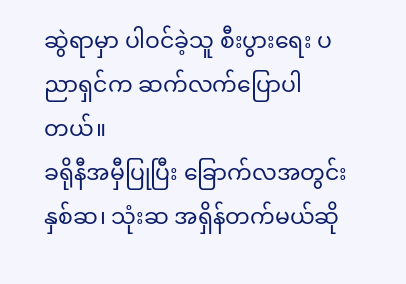ဆွဲရာမှာ ပါဝင်ခဲ့သူ စီးပွားရေး ပညာရှင်က ဆက်လက်ပြောပါတယ်။
ခရိုနီအမှီပြုပြီး ခြောက်လအတွင်း နှစ်ဆ၊ သုံးဆ အရှိန်တက်မယ်ဆို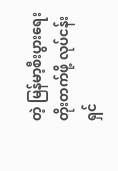တဲ့ မြန်မာ့စီးပွားရေးတိုးတက်ဖို့ လုပ်ငန်းရှင်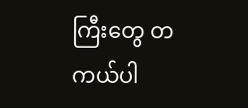ကြီးတွေ တကယ်ပါ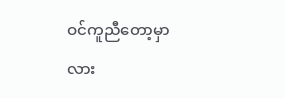ဝင်ကူညီတော့မှာလား